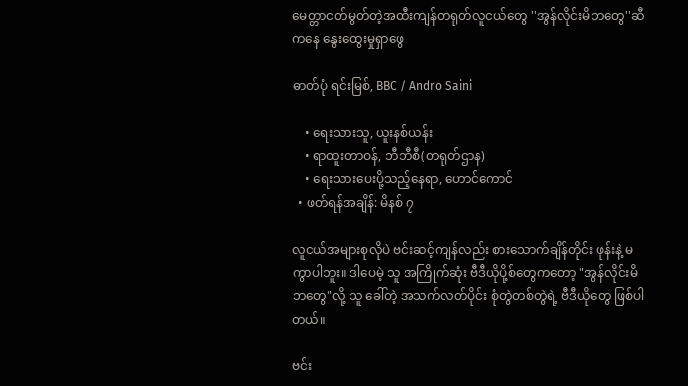မေတ္တာငတ်မွတ်တဲ့အထီးကျန်တရုတ်လူငယ်တွေ ''အွန်လိုင်းမိဘတွေ''ဆီကနေ နွေးထွေးမှုရှာဖွေ

ဓာတ်ပုံ ရင်းမြစ်, BBC / Andro Saini

    • ရေးသားသူ, ယူးနစ်ယန်း
    • ရာထူးတာဝန်, ဘီဘီစီ(တရုတ်ဌာန)
    • ရေးသားပေးပို့သည့်နေရာ, ဟောင်ကောင်
  • ဖတ်ရန်အချိန်: မိနစ် ၇

လူငယ်အများစုလိုပဲ ဗင်းဆင့်ကျန်လည်း စားသောက်ချိန်တိုင်း ဖုန်းနဲ့ မကွာပါဘူး။ ဒါပေမဲ့ သူ အကြိုက်ဆုံး ဗီဒီယိုပို့စ်တွေကတော့ "အွန်လိုင်းမိဘတွေ"လို့ သူ ခေါ်တဲ့ အသက်လတ်ပိုင်း စုံတွဲတစ်တွဲရဲ့ ဗီဒီယိုတွေ ဖြစ်ပါတယ်။

ဗင်း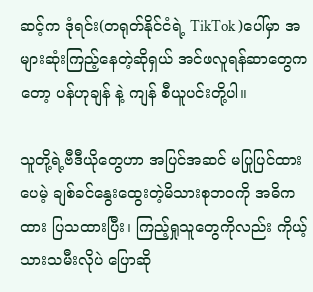ဆင့်က ဒုံရင်း(တရုတ်နိုင်ငံရဲ့ TikTok )ပေါ်မှာ အများဆုံးကြည့်နေတဲ့ဆိုရှယ် အင်ဖလူရန်ဆာတွေကတော့ ပန်ဟုချန် နဲ့ ကျန် စီယူပင်းတို့ပါ။

သူတို့ရဲ့ဗီဒီယိုတွေဟာ အပြင်အဆင် မပြုပြင်ထားပေမဲ့ ချစ်ခင်နွေးထွေးတဲ့မိသားစုဘဝကို အဓိကထား ပြသထားပြီး၊ ကြည့်ရှုသူတွေကိုလည်း ကိုယ့်သားသမီးလိုပဲ ပြောဆို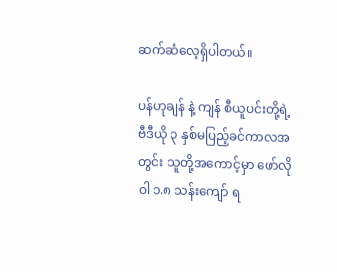ဆက်ဆံလေ့ရှိပါတယ်။

ပန်ဟုချန် နဲ့ ကျန် စီယူပင်းတို့ရဲ့ ဗီဒီယို ၃ နှစ်မပြည့်ခင်ကာလအတွင်း သူတို့အကောင့်မှာ ဖော်လိုဝါ ၁.၈ သန်းကျော် ရ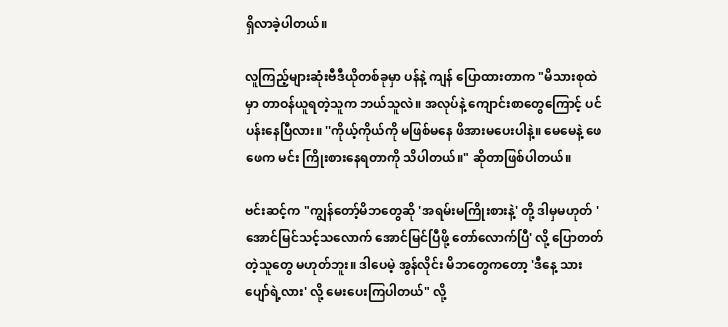ရှိလာခဲ့ပါတယ်။

လူကြည့်များဆုံးဗီဒီယိုတစ်ခုမှာ ပန်နဲ့ ကျန် ပြောထားတာက "မိသားစုထဲမှာ တာဝန်ယူရတဲ့သူက ဘယ်သူလဲ။ အလုပ်နဲ့ ကျောင်းစာတွေကြောင့် ပင်ပန်းနေပြီလား။ ''ကိုယ့်ကိုယ်ကို မဖြစ်မနေ ဖိအားမပေးပါနဲ့။ မေမေနဲ့ ဖေဖေက မင်း ကြိုးစားနေရတာကို သိပါတယ်။" ဆိုတာဖြစ်ပါတယ်။

ဗင်းဆင့်က "ကျွန်တော့်မိဘတွေဆို 'အရမ်းမကြိုးစားနဲ့' တို့ ဒါမှမဟုတ် 'အောင်မြင်သင့်သလောက် အောင်မြင်ပြီဖို့ တော်လောက်ပြီ' လို့ ပြောတတ်တဲ့သူတွေ မဟုတ်ဘူး။ ဒါပေမဲ့ အွန်လိုင်း မိဘတွေကတော့ 'ဒီနေ့ သားပျော်ရဲ့လား' လို့ မေးပေးကြပါတယ်" လို့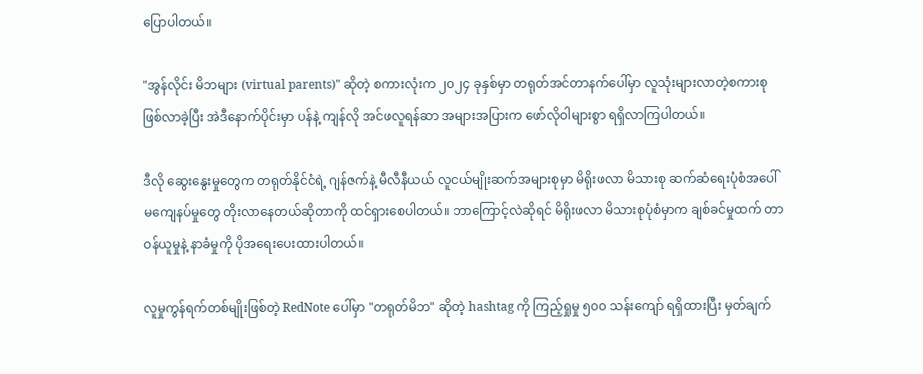ပြောပါတယ်။

"အွန်လိုင်း မိဘများ (virtual parents)" ဆိုတဲ့ စကားလုံးက ၂၀၂၄ ခုနှစ်မှာ တရုတ်အင်တာနက်ပေါ်မှာ လူသုံးများလာတဲ့စကားစုဖြစ်လာခဲ့ပြီး အဲဒီနောက်ပိုင်းမှာ ပန်နဲ့ ကျန်လို အင်ဖလူရန်ဆာ အများအပြားက ဖော်လိုဝါများစွာ ရရှိလာကြပါတယ်။

ဒီလို ဆွေးနွေးမှုတွေက တရုတ်နိုင်ငံရဲ့ ဂျန်ဇက်နဲ့ မီလီနီယယ် လူငယ်မျိုးဆက်အများစုမှာ မိရိုးဖလာ မိသားစု ဆက်ဆံရေးပုံစံအပေါ် မကျေနပ်မှုတွေ တိုးလာနေတယ်ဆိုတာကို ထင်ရှားစေပါတယ်။ ဘာကြောင့်လဲဆိုရင် မိရိုးဖလာ မိသားစုပုံစံမှာက ချစ်ခင်မှုထက် တာဝန်ယူမှုနဲ့ နာခံမှုကို ပိုအရေးပေးထားပါတယ်။

လူမှုကွန်ရက်တစ်မျိုးဖြစ်တဲ့ RedNote ပေါ်မှာ "တရုတ်မိဘ" ဆိုတဲ့ hashtag ကို ကြည့်ရှုမှု ၅၀၀ သန်းကျော် ရရှိထားပြီး မှတ်ချက်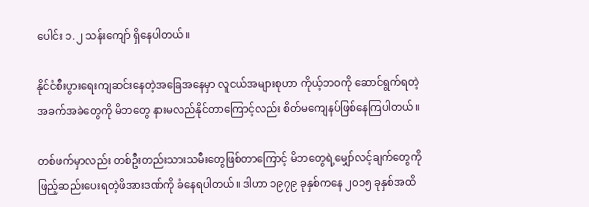ပေါင်း ၁.၂ သန်းကျော် ရှိနေပါတယ်။

နိုင်ငံစီးပွားရေးကျဆင်းနေတဲ့အခြေအနေမှာ လူငယ်အများစုဟာ ကိုယ့်ဘဝကို ဆောင်ရွက်ရတဲ့ အခက်အခဲတွေကို မိဘတွေ နားမလည်နိုင်တာကြောင့်လည်း စိတ်မကျေနပ်ဖြစ်နေကြပါတယ်။

တစ်ဖက်မှာလည်း တစ်ဦးတည်းသားသမီးတွေဖြစ်တာကြောင့် မိဘတွေရဲ့မျှော်လင့်ချက်တွေကို ဖြည့်ဆည်းပေးရတဲ့ဖိအားဒဏ်ကို ခံနေရပါတယ်။ ဒါဟာ ၁၉၇၉ ခုနှစ်ကနေ ၂၀၁၅ ခုနှစ်အထိ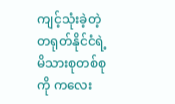ကျင့်သုံးခဲ့တဲ့တရုတ်နိုင်ငံရဲ့ မိသားစုတစ်စုကို ကလေး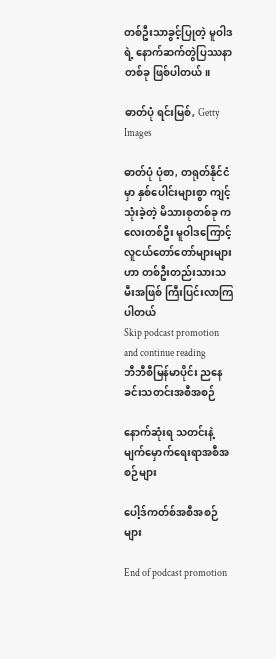တစ်ဦးသာခွင့်ပြုတဲ့ မူဝါဒရဲ့ နောက်ဆက်တွဲပြဿနာတစ်ခု ဖြစ်ပါတယ်။

ဓာတ်ပုံ ရင်းမြစ်, Getty Images

ဓာတ်ပုံ ပုံစာ, တရုတ်နိုင်ငံမှာ နှစ်ပေါင်းများစွာ ကျင့်သုံးခဲ့တဲ့ မိသားစုတစ်ခု ကလေးတစ်ဦး မူဝါဒကြောင့် လူငယ်တော်တော်များများဟာ တစ်ဦးတည်းသားသမီးအဖြစ် ကြီးပြင်းလာကြပါတယ်
Skip podcast promotion and continue reading
ဘီဘီစီမြန်မာပိုင်း ညနေခင်းသတင်းအစီအစဉ်

နောက်ဆုံးရ သတင်းနဲ့ မျက်မှောက်ရေးရာအစီအစဉ်များ

ပေါ့ဒ်ကတ်စ်အစီအစဉ်များ

End of podcast promotion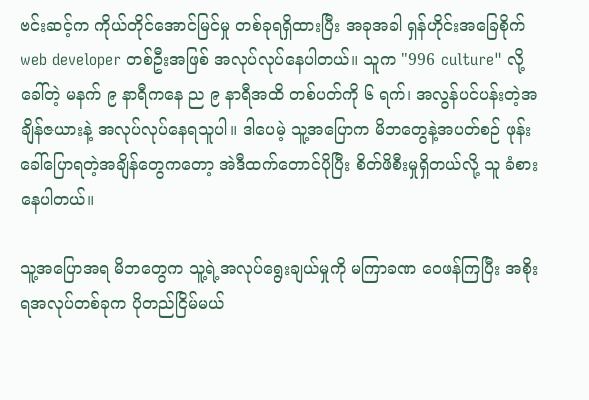ဗင်းဆင့်က ကိုယ်တိုင်အောင်မြင်မှု တစ်ခုရရှိထားပြီး အခုအခါ ရှန်ဟိုင်းအခြေစိုက် web developer တစ်ဦးအဖြစ် အလုပ်လုပ်နေပါတယ်။ သူက "996 culture" လို့ခေါ်တဲ့ မနက် ၉ နာရီကနေ ည ၉ နာရီအထိ တစ်ပတ်ကို ၆ ရက်၊ အလွန်ပင်ပန်းတဲ့အချိန်ဇယားနဲ့ အလုပ်လုပ်နေရသူပါ။ ဒါပေမဲ့ သူ့အပြောက မိဘတွေနဲ့အပတ်စဉ် ဖုန်းခေါ်ပြောရတဲ့အချိန်တွေကတော့ အဲဒီထက်တောင်ပိုပြီး စိတ်ဖိစီးမှုရှိတယ်လို့ သူ ခံစားနေပါတယ်။

သူ့အပြောအရ မိဘတွေက သူ့ရဲ့အလုပ်ရွေးချယ်မှုကို မကြာခဏ ဝေဖန်ကြပြီး အစိုးရအလုပ်တစ်ခုက ပိုတည်ငြိမ်မယ်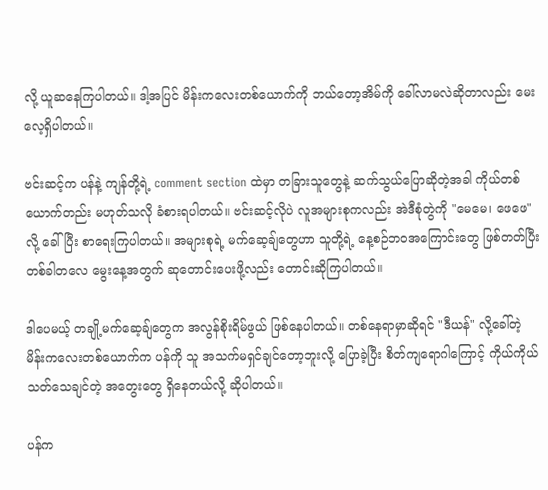လို့ ယူဆနေကြပါတယ်။ ဒါ့အပြင် မိန်းကလေးတစ်ယောက်ကို ဘယ်တော့အိမ်ကို ခေါ်လာမလဲဆိုတာလည်း မေးလေ့ရှိပါတယ်။

ဗင်းဆင့်က ပန်နဲ့ ကျန်တို့ရဲ့ comment section ထဲမှာ တခြားသူတွေနဲ့ ဆက်သွယ်ပြောဆိုတဲ့အခါ ကိုယ်တစ်ယောက်တည်း မဟုတ်သလို ခံစားရပါတယ်။ ဗင်းဆင့်လိုပဲ လူအများစုကလည်း အဲဒီစုံတွဲကို "မေမေ၊ ဖေဖေ" လို့ ခေါ် ပြီး စာရေးကြပါတယ်။ အများစုရဲ့ မက်ဆေ့ချ်တွေဟာ သူတို့ရဲ့ နေ့စဉ်ဘဝအကြောင်းတွေ ဖြစ်တတ်ပြီး တစ်ခါတလေ မွေးနေ့အတွက် ဆုတောင်းပေးဖို့လည်း တောင်းဆိုကြပါတယ်။

ဒါပေမယ့် တချို့မက်ဆေ့ချ်တွေက အလွန်စိုးရိမ်ဖွယ် ဖြစ်နေပါတယ်။ တစ်နေရာမှာဆိုရင် "ဒီယန်" လို့ခေါ်တဲ့ မိန်းကလေးတစ်ယောက်က ပန်ကို သူ အသက်မရှင်ချင်တော့ဘူးလို့ ပြောခဲ့ပြီး စိတ်ကျရောဂါကြောင့် ကိုယ်ကိုယ်သတ်သေချင်တဲ့ အတွေးတွေ ရှိနေတယ်လို့ ဆိုပါတယ်။

ပန်က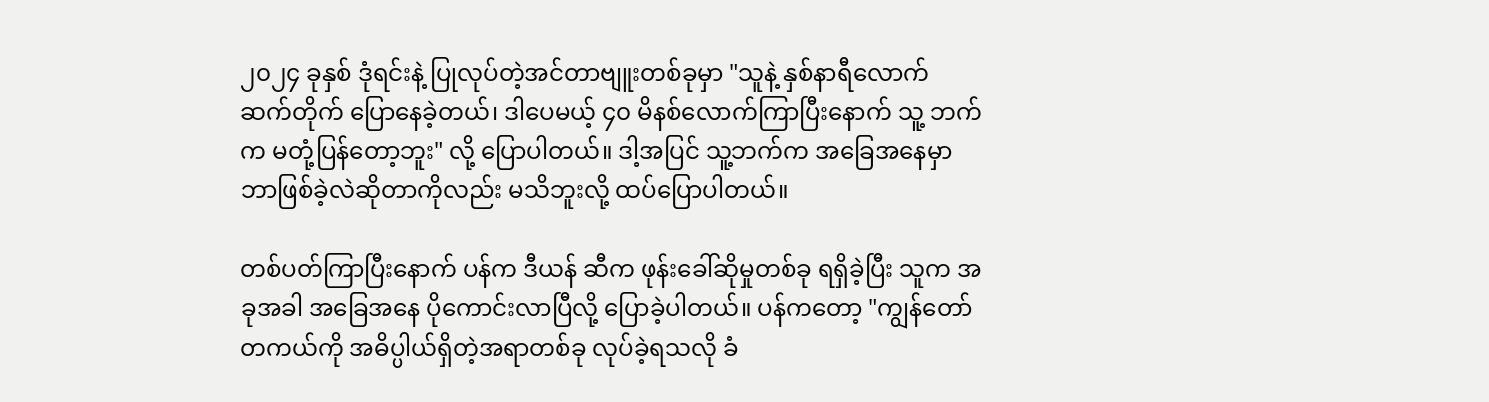၂၀၂၄ ခုနှစ် ဒုံရင်းနဲ့ ပြုလုပ်တဲ့အင်တာဗျူးတစ်ခုမှာ "သူနဲ့ နှစ်နာရီလောက် ဆက်တိုက် ပြောနေခဲ့တယ်၊ ဒါပေမယ့် ၄၀ မိနစ်လောက်ကြာပြီးနောက် သူ့ ဘက်က မတုံ့ပြန်တော့ဘူး" လို့ ပြောပါတယ်။ ဒါ့အပြင် သူ့ဘက်က အခြေအနေမှာ ဘာဖြစ်ခဲ့လဲဆိုတာကိုလည်း မသိဘူးလို့ ထပ်ပြောပါတယ်။

တစ်ပတ်ကြာပြီးနောက် ပန်က ဒီယန် ဆီက ဖုန်းခေါ်ဆိုမှုတစ်ခု ရရှိခဲ့ပြီး သူက အခုအခါ အခြေအနေ ပိုကောင်းလာပြီလို့ ပြောခဲ့ပါတယ်။ ပန်ကတော့ "ကျွန်တော် တကယ်ကို အဓိပ္ပါယ်ရှိတဲ့အရာတစ်ခု လုပ်ခဲ့ရသလို ခံ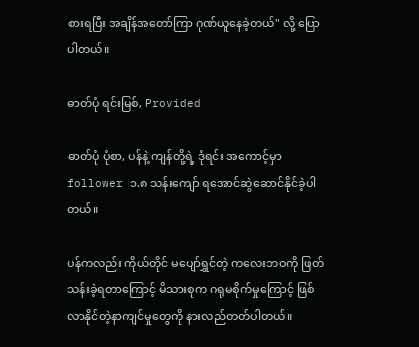စားရပြီး အချိန်အတော်ကြာ ဂုဏ်ယူနေခဲ့တယ်" လို့ ပြောပါတယ်။

ဓာတ်ပုံ ရင်းမြစ်, Provided

ဓာတ်ပုံ ပုံစာ, ပန်နဲ့ ကျန်တို့ရဲ့ ဒုံရင်း အကောင့်မှာ follower ၁.၈ သန်းကျော် ရအောင်ဆွဲဆောင်နိုင်ခဲ့ပါတယ်။

ပန်ကလည်း ကိုယ်တိုင် မပျော်ရွှင်တဲ့ ကလေးဘဝကို ဖြတ်သန်းခဲ့ရတာကြောင့် မိသားစုက ဂရုမစိုက်မှုကြောင့် ဖြစ်လာနိုင်တဲ့နာကျင်မှုတွေကို နားလည်တတ်ပါတယ်။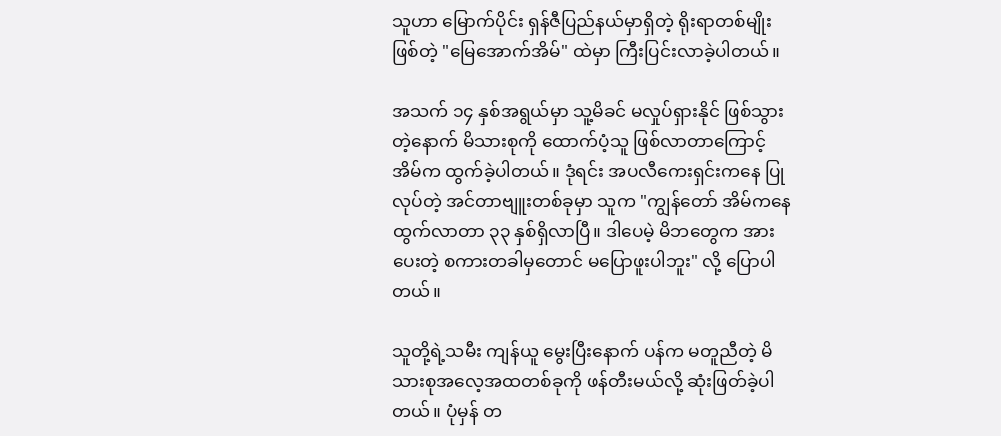သူဟာ မြောက်ပိုင်း ရှန်ဇီပြည်နယ်မှာရှိတဲ့ ရိုးရာတစ်မျိုးဖြစ်တဲ့ "မြေအောက်အိမ်" ထဲမှာ ကြီးပြင်းလာခဲ့ပါတယ်။

အသက် ၁၄ နှစ်အရွယ်မှာ သူ့မိခင် မလှုပ်ရှားနိုင် ဖြစ်သွားတဲ့နောက် မိသားစုကို ထောက်ပံ့သူ ဖြစ်လာတာကြောင့် အိမ်က ထွက်ခဲ့ပါတယ်။ ဒုံရင်း အပလီကေးရှင်းကနေ ပြုလုပ်တဲ့ အင်တာဗျူးတစ်ခုမှာ သူက "ကျွန်တော် အိမ်ကနေ ထွက်လာတာ ၃၃ နှစ်ရှိလာပြီ။ ဒါပေမဲ့ မိဘတွေက အားပေးတဲ့ စကားတခါမှတောင် မပြောဖူးပါဘူး" လို့ ပြောပါတယ်။

သူတို့ရဲ့သမီး ကျန်ယူ မွေးပြီးနောက် ပန်က မတူညီတဲ့ မိသားစုအလေ့အထတစ်ခုကို ဖန်တီးမယ်လို့ ဆုံးဖြတ်ခဲ့ပါတယ်။ ပုံမှန် တ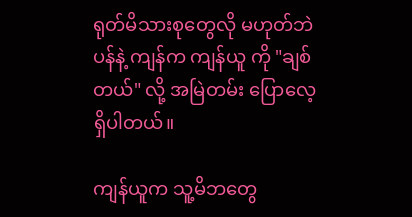ရုတ်မိသားစုတွေလို မဟုတ်ဘဲ ပန်နဲ့ ကျန်က ကျန်ယူ ကို "ချစ်တယ်" လို့ အမြဲတမ်း ပြောလေ့ရှိပါတယ်။

ကျန်ယူက သူ့မိဘတွေ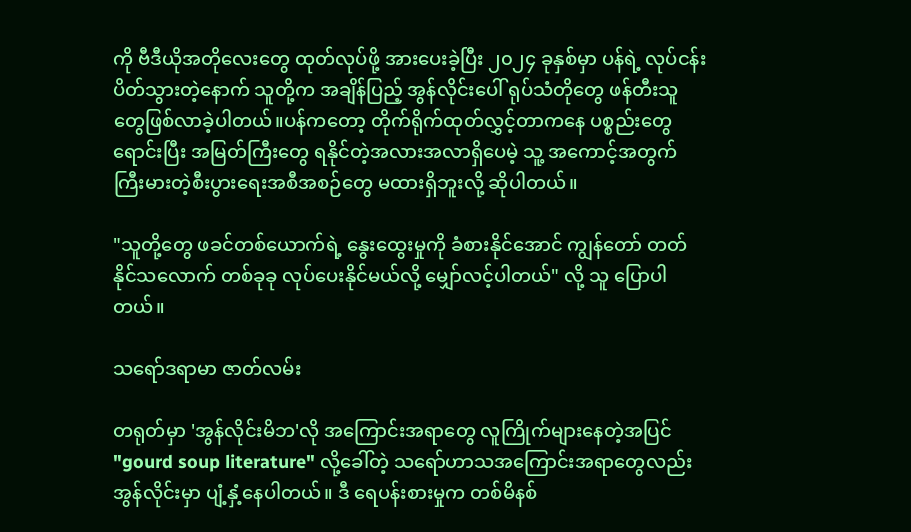ကို ဗီဒီယိုအတိုလေးတွေ ထုတ်လုပ်ဖို့ အားပေးခဲ့ပြီး ၂၀၂၄ ခုနှစ်မှာ ပန်ရဲ့ လုပ်ငန်းပိတ်သွားတဲ့နောက် သူတို့က အချိန်ပြည့် အွန်လိုင်းပေါ် ရုပ်သံတိုတွေ ဖန်တီးသူတွေဖြစ်လာခဲ့ပါတယ်။ပန်ကတော့ တိုက်ရိုက်ထုတ်လွှင့်တာကနေ ပစ္စည်းတွေ ရောင်းပြီး အမြတ်ကြီးတွေ ရနိုင်တဲ့အလားအလာရှိပေမဲ့ သူ့ အကောင့်အတွက် ကြီးမားတဲ့စီးပွားရေးအစီအစဉ်တွေ မထားရှိဘူးလို့ ဆိုပါတယ်။

"သူတို့တွေ ဖခင်တစ်ယောက်ရဲ့ နွေးထွေးမှုကို ခံစားနိုင်အောင် ကျွန်တော် တတ်နိုင်သလောက် တစ်ခုခု လုပ်ပေးနိုင်မယ်လို့ မျှော်လင့်ပါတယ်" လို့ သူ ပြောပါတယ်။

သရော်ဒရာမာ ဇာတ်လမ်း

တရုတ်မှာ 'အွန်လိုင်းမိဘ'လို အကြောင်းအရာတွေ လူကြိုက်များနေတဲ့အပြင် "gourd soup literature" လို့ခေါ်တဲ့ သရော်ဟာသအကြောင်းအရာတွေလည်း အွန်လိုင်းမှာ ပျံ့နှံ့နေပါတယ်။ ဒီ ရေပန်းစားမှုက တစ်မိနစ်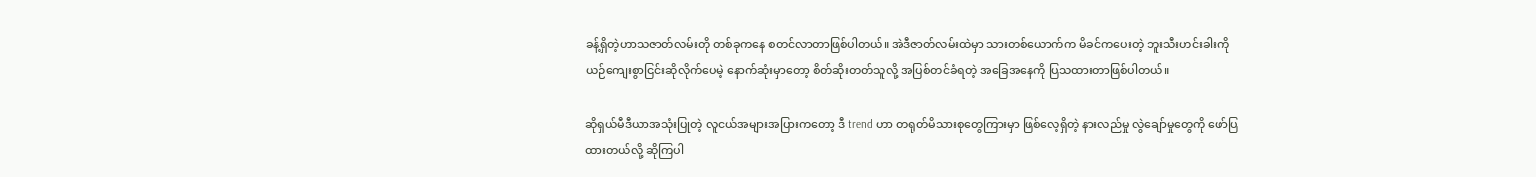ခန့်ရှိတဲ့ဟာသဇာတ်လမ်းတို တစ်ခုကနေ စတင်လာတာဖြစ်ပါတယ်။ အဲဒီဇာတ်လမ်းထဲမှာ သားတစ်ယောက်က မိခင်ကပေးတဲ့ ဘူးသီးဟင်းခါးကို ယဉ်ကျေးစွာငြင်းဆိုလိုက်ပေမဲ့ နောက်ဆုံးမှာတော့ စိတ်ဆိုးတတ်သူလို့ အပြစ်တင်ခံရတဲ့ အခြေအနေကို ပြသထားတာဖြစ်ပါတယ်။

ဆိုရှယ်မီဒီယာအသုံးပြုတဲ့ လူငယ်အများအပြားကတော့ ဒီ trend ဟာ တရုတ်မိသားစုတွေကြားမှာ ဖြစ်လေ့ရှိတဲ့ နားလည်မှု လွဲချော်မှုတွေကို ဖော်ပြထားတယ်လို့ ဆိုကြပါ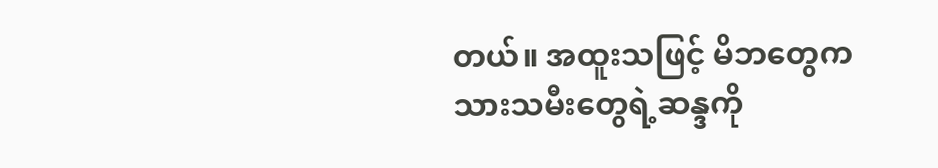တယ်။ အထူးသဖြင့် မိဘတွေက သားသမီးတွေရဲ့ဆန္ဒကို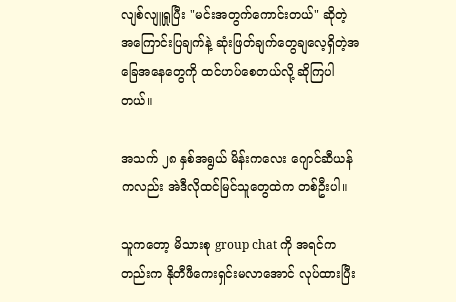လျစ်လျူရှုပြီး "မင်းအတွက်ကောင်းတယ်" ဆိုတဲ့ အကြောင်းပြချက်နဲ့ ဆုံးဖြတ်ချက်တွေချလေ့ရှိတဲ့အခြေအနေတွေကို ထင်ဟပ်စေတယ်လို့ ဆိုကြပါတယ်။

အသက် ၂၈ နှစ်အရွယ် မိန်းကလေး ဂျောင်ဆီယန်ကလည်း အဲဒီလိုထင်မြင်သူတွေထဲက တစ်ဦးပါ။

သူကတော့ မိသားစု group chat ကို အရင်ကတည်းက နိုတီဖီကေးရှင်းမလာအောင် လုပ်ထားပြီး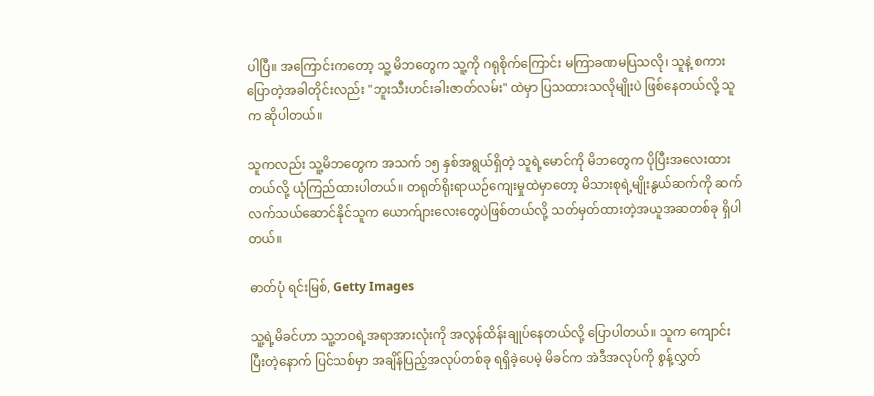ပါပြီ။ အကြောင်းကတော့ သူ့ မိဘတွေက သူ့ကို ဂရုစိုက်ကြောင်း မကြာခဏမပြသလို၊ သူနဲ့ စကားပြောတဲ့အခါတိုင်းလည်း "ဘူးသီးဟင်းခါးဇာတ်လမ်း" ထဲမှာ ပြသထားသလိုမျိုးပဲ ဖြစ်နေတယ်လို့ သူက ဆိုပါတယ်။

သူကလည်း သူ့မိဘတွေက အသက် ၁၅ နှစ်အရွယ်ရှိတဲ့ သူရဲ့မောင်ကို မိဘတွေက ပိုပြီးအလေးထားတယ်လို့ ယုံကြည်ထားပါတယ်။ တရုတ်ရိုးရာယဉ်ကျေးမှုထဲမှာတော့ မိသားစုရဲ့မျိုးနွယ်ဆက်ကို ဆက်လက်သယ်ဆောင်နိုင်သူက ယောက်ျားလေးတွေပဲဖြစ်တယ်လို့ သတ်မှတ်ထားတဲ့အယူအဆတစ်ခု ရှိပါတယ်။

ဓာတ်ပုံ ရင်းမြစ်, Getty Images

သူ့ရဲ့မိခင်ဟာ သူ့ဘဝရဲ့အရာအားလုံးကို အလွန်ထိန်းချုပ်နေတယ်လို့ ပြောပါတယ်။ သူက ကျောင်းပြီးတဲ့နောက် ပြင်သစ်မှာ အချိန်ပြည့်အလုပ်တစ်ခု ရရှိခဲ့ပေမဲ့ မိခင်က အဲဒီအလုပ်ကို စွန့်လွှတ်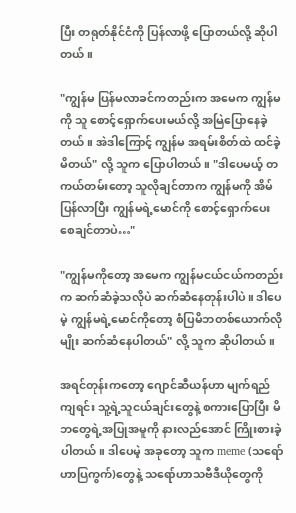ပြီး တရုတ်နိုင်ငံကို ပြန်လာဖို့ ပြောတယ်လို့ ဆိုပါတယ်။

"ကျွန်မ ပြန်မလာခင်ကတည်းက အမေက ကျွန်မကို သူ စောင့်ရှောက်ပေးမယ်လို့ အမြဲပြောနေခဲ့တယ်။ အဲဒါကြောင့် ကျွန်မ အရမ်းစိတ်ထဲ ထင်ခဲ့မိတယ်" လို့ သူက ပြောပါတယ်။ "ဒါပေမယ့် တကယ်တမ်းတော့ သူလိုချင်တာက ကျွန်မကို အိမ်ပြန်လာပြီး ကျွန်မရဲ့မောင်ကို စောင့်ရှောက်ပေးစေချင်တာပဲ…"

"ကျွန်မကိုတော့ အမေက ကျွန်မငယ်ငယ်ကတည်းက ဆက်ဆံခဲ့သလိုပဲ ဆက်ဆံနေတုန်းပါပဲ။ ဒါပေမဲ့ ကျွန်မရဲ့မောင်ကိုတော့ စံပြမိဘတစ်ယောက်လိုမျိုး ဆက်ဆံနေပါတယ်" လို့ သူက ဆိုပါတယ်။

အရင်တုန်းကတော့ ဂျောင်ဆီယန်ဟာ မျက်ရည်ကျရင်း သူ့ရဲ့သူငယ်ချင်းတွေနဲ့ စကားပြောပြီး မိဘတွေရဲ့အပြုအမူကို နားလည်အောင် ကြိုးစားခဲ့ပါတယ်။ ဒါပေမဲ့ အခုတော့ သူက meme (သရော်ဟာပြကွက်)တွေနဲ့ သရော်ဟာသဗီဒီယိုတွေကို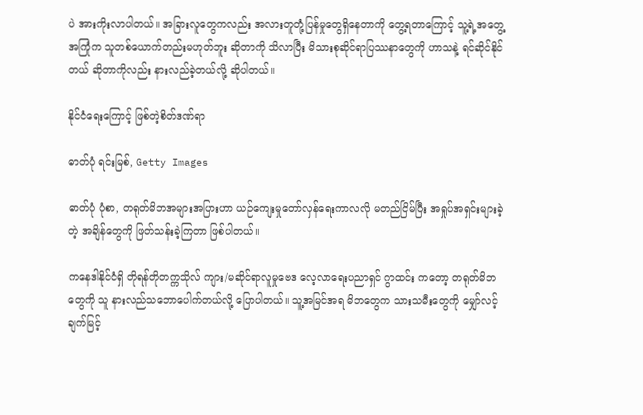ပဲ အားကိုးလာပါတယ်။ အခြားလူတွေကလည်း အလားတူတုံ့ပြန်မှုတွေရှိနေတာကို တွေ့ရတာကြောင့် သူ့ရဲ့အတွေ့အကြုံက သူတစ်ယောက်တည်းမဟုတ်ဘူး ဆိုတာကို သိလာပြီး မိသားစုဆိုင်ရာပြဿနာတွေကို ဟာသနဲ့ ရင်ဆိုင်နိုင်တယ် ဆိုတာကိုလည်း နားလည်ခဲ့တယ်လို့ ဆိုပါတယ်။

နိုင်ငံရေးကြောင့် ဖြစ်တဲ့စိတ်ဒဏ်ရာ

ဓာတ်ပုံ ရင်းမြစ်, Getty Images

ဓာတ်ပုံ ပုံစာ, တရုတ်မိဘအများအပြားဟာ ယဉ်ကျေးမှုတော်လှန်ရေးကာလလို မတည်ငြိမ်ပြီး အရှုပ်အရှင်းများခဲ့တဲ့ အချိန်တွေကို ဖြတ်သန်းခဲ့ကြတာ ဖြစ်ပါတယ်။

ကနေဒါနိုင်ငံရှိ တိုရန်တိုတက္ကသိုလ် ကျား/မဆိုင်ရာလူမှုဗေဒ လေ့လာရေးပညာရှင် ဂွာထင်း ကတော့ တရုတ်မိဘတွေကို သူ နားလည်သဘောပေါက်တယ်လို့ ပြောပါတယ်။ သူ့အမြင်အရ မိဘတွေက သားသမီးတွေကို မျှော်လင့်ချက်မြင့်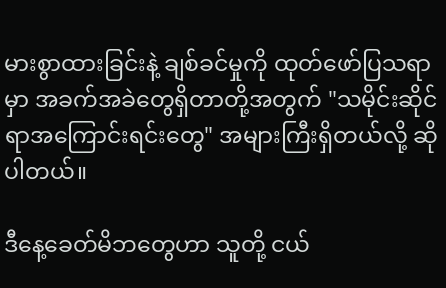မားစွာထားခြင်းနဲ့ ချစ်ခင်မှုကို ထုတ်ဖော်ပြသရာမှာ အခက်အခဲတွေရှိတာတို့အတွက် "သမိုင်းဆိုင်ရာအကြောင်းရင်းတွေ" အများကြီးရှိတယ်လို့ ဆိုပါတယ်။

ဒီနေ့ခေတ်မိဘတွေဟာ သူတို့ ငယ်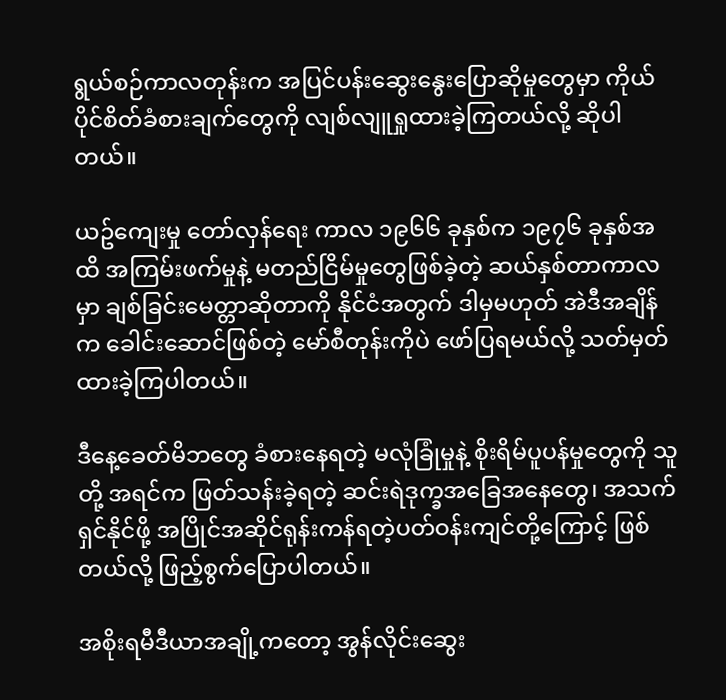ရွယ်စဉ်ကာလတုန်းက အပြင်ပန်းဆွေးနွေးပြောဆိုမှုတွေမှာ ကိုယ်ပိုင်စိတ်ခံစားချက်တွေကို လျစ်လျူရှုထားခဲ့ကြတယ်လို့ ဆိုပါတယ်။

ယဥ်ကျေးမှု တော်လှန်ရေး ကာလ ၁၉၆၆ ခုနှစ်က ၁၉၇၆ ခုနှစ်အထိ အကြမ်းဖက်မှုနဲ့ မတည်ငြိမ်မှုတွေဖြစ်ခဲ့တဲ့ ဆယ်နှစ်တာကာလမှာ ချစ်ခြင်းမေတ္တာဆိုတာကို နိုင်ငံအတွက် ဒါမှမဟုတ် အဲဒီအချိန်က ခေါင်းဆောင်ဖြစ်တဲ့ မော်စီတုန်းကိုပဲ ဖော်ပြရမယ်လို့ သတ်မှတ်ထားခဲ့ကြပါတယ်။

ဒီနေ့ခေတ်မိဘတွေ ခံစားနေရတဲ့ မလုံခြုံမှုနဲ့ စိုးရိမ်ပူပန်မှုတွေကို သူတို့ အရင်က ဖြတ်သန်းခဲ့ရတဲ့ ဆင်းရဲဒုက္ခအခြေအနေတွေ၊ အသက်ရှင်နိုင်ဖို့ အပြိုင်အဆိုင်ရုန်းကန်ရတဲ့ပတ်ဝန်းကျင်တို့ကြောင့် ဖြစ်တယ်လို့ ဖြည့်စွက်ပြောပါတယ်။

အစိုးရမီဒီယာအချို့ကတော့ အွန်လိုင်းဆွေး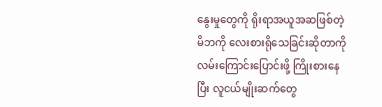နွေးမှုတွေကို ရိုးရာအယူအဆဖြစ်တဲ့ မိဘကို လေးစားရိုသေခြင်းဆိုတာကို လမ်းကြောင်းပြောင်းဖို့ ကြိုးစားနေပြီး လူငယ်မျိုးဆက်တွေ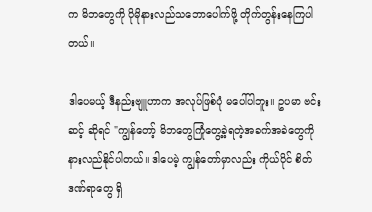က မိဘတွေကို ပိုမိုနားလည်သဘောပေါက်ဖို့ တိုက်တွန်းနေကြပါတယ်။

ဒါပေမယ့် ဒီနည်းဗျူဟာက အလုပ်ဖြစ်ပုံ မပေါ်ပါဘူး။ ဥပမာ ဗင်းဆင့် ဆိုရင် "ကျွန်တော့် မိဘတွေကြုံတွေ့ခဲ့ရတဲ့အခက်အခဲတွေကို နားလည်နိုင်ပါတယ်။ ဒါပေမဲ့ ကျွန်တော်မှာလည်း ကိုယ်ပိုင် စိတ်ဒဏ်ရာတွေ ရှိ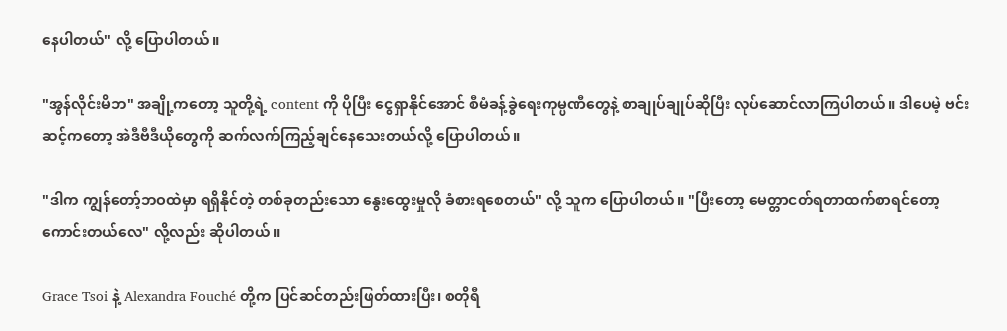နေပါတယ်" လို့ ပြောပါတယ်။

"အွန်လိုင်းမိဘ" အချို့ကတော့ သူတို့ရဲ့ content ကို ပိုပြီး ငွေရှာနိုင်အောင် စီမံခန့်ခွဲရေးကုမ္ပဏီတွေနဲ့ စာချုပ်ချုပ်ဆိုပြီး လုပ်ဆောင်လာကြပါတယ်။ ဒါပေမဲ့ ဗင်းဆင့်ကတော့ အဲဒီဗီဒီယိုတွေကို ဆက်လက်ကြည့်ချင်နေသေးတယ်လို့ ပြောပါတယ်။

"ဒါက ကျွန်တော့်ဘဝထဲမှာ ရရှိနိုင်တဲ့ တစ်ခုတည်းသော နွေးထွေးမှုလို ခံစားရစေတယ်" လို့ သူက ပြောပါတယ်။ "ပြီးတော့ မေတ္တာငတ်ရတာထက်စာရင်တော့ ကောင်းတယ်လေ" လို့လည်း ဆိုပါတယ်။

Grace Tsoi နဲ့ Alexandra Fouché တို့က ပြင်ဆင်တည်းဖြတ်ထားပြီး၊ စတိုရီ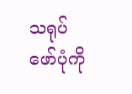သရုပ်ဖော်ပုံကို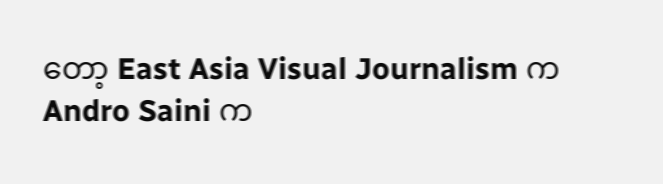တော့ East Asia Visual Journalism က Andro Saini က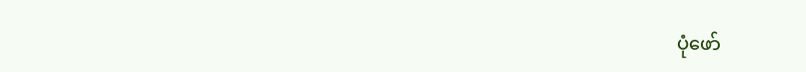ပုံဖော်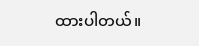ထားပါတယ်။